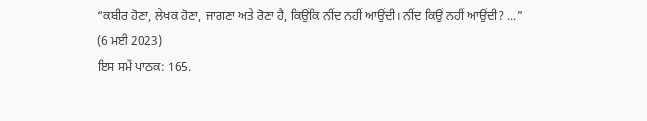“ਕਬੀਰ ਹੋਣਾ, ਲੇਖਕ ਹੋਣਾ, ਜਾਗਣਾ ਅਤੇ ਰੋਣਾ ਹੈ, ਕਿਉਂਕਿ ਨੀਂਦ ਨਹੀਂ ਆਉਂਦੀ। ਨੀਂਦ ਕਿਉਂ ਨਹੀਂ ਆਉਂਦੀ? ...”
(6 ਮਈ 2023)
ਇਸ ਸਮੇਂ ਪਾਠਕ: 165.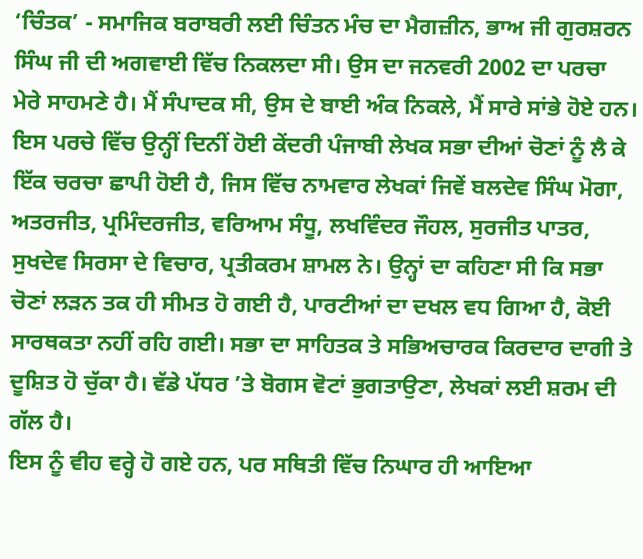‘ਚਿੰਤਕ’ - ਸਮਾਜਿਕ ਬਰਾਬਰੀ ਲਈ ਚਿੰਤਨ ਮੰਚ ਦਾ ਮੈਗਜ਼ੀਨ, ਭਾਅ ਜੀ ਗੁਰਸ਼ਰਨ ਸਿੰਘ ਜੀ ਦੀ ਅਗਵਾਈ ਵਿੱਚ ਨਿਕਲਦਾ ਸੀ। ਉਸ ਦਾ ਜਨਵਰੀ 2002 ਦਾ ਪਰਚਾ ਮੇਰੇ ਸਾਹਮਣੇ ਹੈ। ਮੈਂ ਸੰਪਾਦਕ ਸੀ, ਉਸ ਦੇ ਬਾਈ ਅੰਕ ਨਿਕਲੇ, ਮੈਂ ਸਾਰੇ ਸਾਂਭੇ ਹੋਏ ਹਨ। ਇਸ ਪਰਚੇ ਵਿੱਚ ਉਨ੍ਹੀਂ ਦਿਨੀਂ ਹੋਈ ਕੇਂਦਰੀ ਪੰਜਾਬੀ ਲੇਖਕ ਸਭਾ ਦੀਆਂ ਚੋਣਾਂ ਨੂੰ ਲੈ ਕੇ ਇੱਕ ਚਰਚਾ ਛਾਪੀ ਹੋਈ ਹੈ, ਜਿਸ ਵਿੱਚ ਨਾਮਵਾਰ ਲੇਖਕਾਂ ਜਿਵੇਂ ਬਲਦੇਵ ਸਿੰਘ ਮੋਗਾ, ਅਤਰਜੀਤ, ਪ੍ਰਮਿੰਦਰਜੀਤ, ਵਰਿਆਮ ਸੰਧੂ, ਲਖਵਿੰਦਰ ਜੌਹਲ, ਸੁਰਜੀਤ ਪਾਤਰ, ਸੁਖਦੇਵ ਸਿਰਸਾ ਦੇ ਵਿਚਾਰ, ਪ੍ਰਤੀਕਰਮ ਸ਼ਾਮਲ ਨੇ। ਉਨ੍ਹਾਂ ਦਾ ਕਹਿਣਾ ਸੀ ਕਿ ਸਭਾ ਚੋਣਾਂ ਲੜਨ ਤਕ ਹੀ ਸੀਮਤ ਹੋ ਗਈ ਹੈ, ਪਾਰਟੀਆਂ ਦਾ ਦਖਲ ਵਧ ਗਿਆ ਹੈ, ਕੋਈ ਸਾਰਥਕਤਾ ਨਹੀਂ ਰਹਿ ਗਈ। ਸਭਾ ਦਾ ਸਾਹਿਤਕ ਤੇ ਸਭਿਅਚਾਰਕ ਕਿਰਦਾਰ ਦਾਗੀ ਤੇ ਦੂਸ਼ਿਤ ਹੋ ਚੁੱਕਾ ਹੈ। ਵੱਡੇ ਪੱਧਰ ’ਤੇ ਬੋਗਸ ਵੋਟਾਂ ਭੁਗਤਾਉਣਾ, ਲੇਖਕਾਂ ਲਈ ਸ਼ਰਮ ਦੀ ਗੱਲ ਹੈ।
ਇਸ ਨੂੰ ਵੀਹ ਵਰ੍ਹੇ ਹੋ ਗਏ ਹਨ, ਪਰ ਸਥਿਤੀ ਵਿੱਚ ਨਿਘਾਰ ਹੀ ਆਇਆ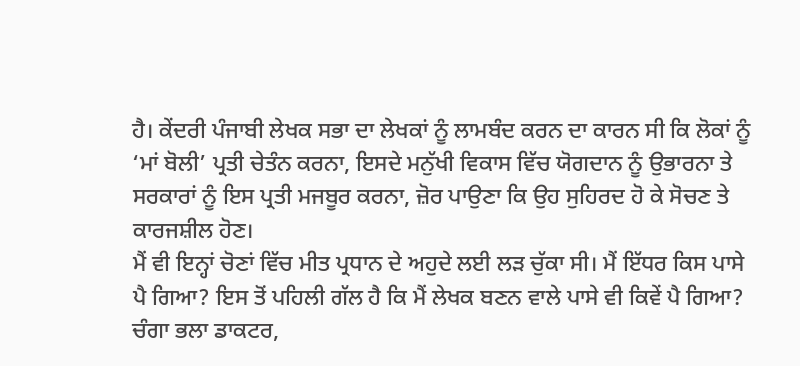ਹੈ। ਕੇਂਦਰੀ ਪੰਜਾਬੀ ਲੇਖਕ ਸਭਾ ਦਾ ਲੇਖਕਾਂ ਨੂੰ ਲਾਮਬੰਦ ਕਰਨ ਦਾ ਕਾਰਨ ਸੀ ਕਿ ਲੋਕਾਂ ਨੂੰ ‘ਮਾਂ ਬੋਲੀ’ ਪ੍ਰਤੀ ਚੇਤੰਨ ਕਰਨਾ, ਇਸਦੇ ਮਨੁੱਖੀ ਵਿਕਾਸ ਵਿੱਚ ਯੋਗਦਾਨ ਨੂੰ ਉਭਾਰਨਾ ਤੇ ਸਰਕਾਰਾਂ ਨੂੰ ਇਸ ਪ੍ਰਤੀ ਮਜਬੂਰ ਕਰਨਾ, ਜ਼ੋਰ ਪਾਉਣਾ ਕਿ ਉਹ ਸੁਹਿਰਦ ਹੋ ਕੇ ਸੋਚਣ ਤੇ ਕਾਰਜਸ਼ੀਲ ਹੋਣ।
ਮੈਂ ਵੀ ਇਨ੍ਹਾਂ ਚੋਣਾਂ ਵਿੱਚ ਮੀਤ ਪ੍ਰਧਾਨ ਦੇ ਅਹੁਦੇ ਲਈ ਲੜ ਚੁੱਕਾ ਸੀ। ਮੈਂ ਇੱਧਰ ਕਿਸ ਪਾਸੇ ਪੈ ਗਿਆ? ਇਸ ਤੋਂ ਪਹਿਲੀ ਗੱਲ ਹੈ ਕਿ ਮੈਂ ਲੇਖਕ ਬਣਨ ਵਾਲੇ ਪਾਸੇ ਵੀ ਕਿਵੇਂ ਪੈ ਗਿਆ? ਚੰਗਾ ਭਲਾ ਡਾਕਟਰ,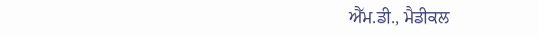ਐੱਮ.ਡੀ., ਮੈਡੀਕਲ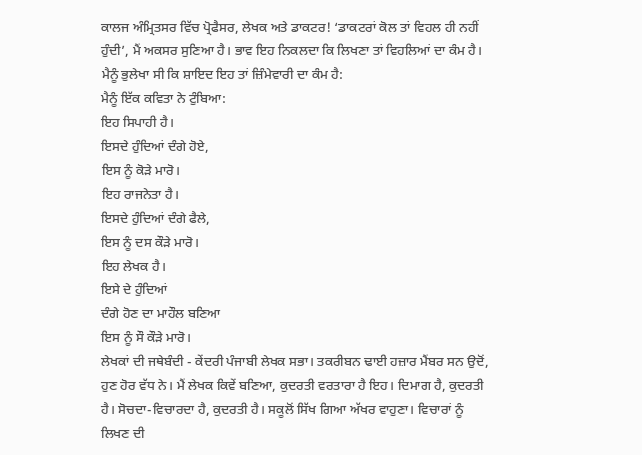ਕਾਲਜ ਅੰਮ੍ਰਿਤਸਰ ਵਿੱਚ ਪ੍ਰੋਫੈਸਰ, ਲੇਖਕ ਅਤੇ ਡਾਕਟਰ! ‘ਡਾਕਟਰਾਂ ਕੋਲ ਤਾਂ ਵਿਹਲ ਹੀ ਨਹੀਂ ਹੁੰਦੀ’, ਮੈਂ ਅਕਸਰ ਸੁਣਿਆ ਹੈ। ਭਾਵ ਇਹ ਨਿਕਲਦਾ ਕਿ ਲਿਖਣਾ ਤਾਂ ਵਿਹਲਿਆਂ ਦਾ ਕੰਮ ਹੈ। ਮੈਨੂੰ ਭੁਲੇਖਾ ਸੀ ਕਿ ਸ਼ਾਇਦ ਇਹ ਤਾਂ ਜ਼ਿੰਮੇਵਾਰੀ ਦਾ ਕੰਮ ਹੈ:
ਮੈਨੂੰ ਇੱਕ ਕਵਿਤਾ ਨੇ ਟੁੰਬਿਆ:
ਇਹ ਸਿਪਾਹੀ ਹੈ।
ਇਸਦੇ ਹੁੰਦਿਆਂ ਦੰਗੇ ਹੋਏ,
ਇਸ ਨੂੰ ਕੋੜੇ ਮਾਰੋ।
ਇਹ ਰਾਜਨੇਤਾ ਹੈ।
ਇਸਦੇ ਹੁੰਦਿਆਂ ਦੰਗੇ ਫੈਲੇ,
ਇਸ ਨੂੰ ਦਸ ਕੌੜੇ ਮਾਰੋ।
ਇਹ ਲੇਖਕ ਹੈ।
ਇਸੇ ਦੇ ਹੁੰਦਿਆਂ
ਦੰਗੇ ਹੋਣ ਦਾ ਮਾਹੌਲ ਬਣਿਆ
ਇਸ ਨੂੰ ਸੌ ਕੌੜੇ ਮਾਰੋ।
ਲੇਖਕਾਂ ਦੀ ਜਥੇਬੰਦੀ - ਕੇਂਦਰੀ ਪੰਜਾਬੀ ਲੇਖਕ ਸਭਾ। ਤਕਰੀਬਨ ਢਾਈ ਹਜ਼ਾਰ ਮੈਂਬਰ ਸਨ ਉਦੋਂ, ਹੁਣ ਹੋਰ ਵੱਧ ਨੇ। ਮੈਂ ਲੇਖਕ ਕਿਵੇਂ ਬਣਿਆ, ਕੁਦਰਤੀ ਵਰਤਾਰਾ ਹੈ ਇਹ। ਦਿਮਾਗ ਹੈ, ਕੁਦਰਤੀ ਹੈ। ਸੋਚਦਾ-ਵਿਚਾਰਦਾ ਹੈ, ਕੁਦਰਤੀ ਹੈ। ਸਕੂਲੋਂ ਸਿੱਖ ਗਿਆ ਅੱਖਰ ਵਾਹੁਣਾ। ਵਿਚਾਰਾਂ ਨੂੰ ਲਿਖਣ ਦੀ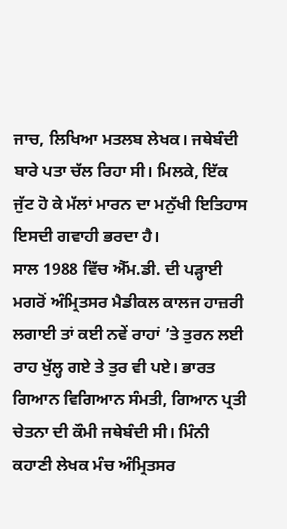ਜਾਚ, ਲਿਖਿਆ ਮਤਲਬ ਲੇਖਕ। ਜਥੇਬੰਦੀ ਬਾਰੇ ਪਤਾ ਚੱਲ ਰਿਹਾ ਸੀ। ਮਿਲਕੇ, ਇੱਕ ਜੁੱਟ ਹੋ ਕੇ ਮੱਲਾਂ ਮਾਰਨ ਦਾ ਮਨੁੱਖੀ ਇਤਿਹਾਸ ਇਸਦੀ ਗਵਾਹੀ ਭਰਦਾ ਹੈ।
ਸਾਲ 1988 ਵਿੱਚ ਐੱਮ.ਡੀ. ਦੀ ਪੜ੍ਹਾਈ ਮਗਰੋਂ ਅੰਮ੍ਰਿਤਸਰ ਮੈਡੀਕਲ ਕਾਲਜ ਹਾਜ਼ਰੀ ਲਗਾਈ ਤਾਂ ਕਈ ਨਵੇਂ ਰਾਹਾਂ ’ਤੇ ਤੁਰਨ ਲਈ ਰਾਹ ਖੁੱਲ੍ਹ ਗਏ ਤੇ ਤੁਰ ਵੀ ਪਏ। ਭਾਰਤ ਗਿਆਨ ਵਿਗਿਆਨ ਸੰਮਤੀ, ਗਿਆਨ ਪ੍ਰਤੀ ਚੇਤਨਾ ਦੀ ਕੌਮੀ ਜਥੇਬੰਦੀ ਸੀ। ਮਿੰਨੀ ਕਹਾਣੀ ਲੇਖਕ ਮੰਚ ਅੰਮ੍ਰਿਤਸਰ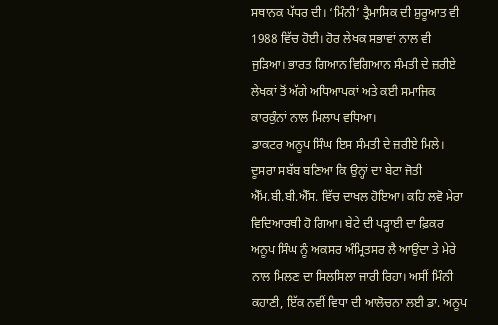ਸਥਾਨਕ ਪੱਧਰ ਦੀ। ‘ਮਿੰਨੀ’ ਤ੍ਰੈਮਾਸਿਕ ਦੀ ਸ਼ੁਰੂਆਤ ਵੀ 1988 ਵਿੱਚ ਹੋਈ। ਹੋਰ ਲੇਖਕ ਸਭਾਵਾਂ ਨਾਲ ਵੀ ਜੁੜਿਆ। ਭਾਰਤ ਗਿਆਨ ਵਿਗਿਆਨ ਸੰਮਤੀ ਦੇ ਜ਼ਰੀਏ ਲੇਖਕਾਂ ਤੋਂ ਅੱਗੇ ਅਧਿਆਪਕਾਂ ਅਤੇ ਕਈ ਸਮਾਜਿਕ ਕਾਰਕੁੰਨਾਂ ਨਾਲ ਮਿਲਾਪ ਵਧਿਆ।
ਡਾਕਟਰ ਅਨੂਪ ਸਿੰਘ ਇਸ ਸੰਮਤੀ ਦੇ ਜ਼ਰੀਏ ਮਿਲੇ। ਦੂਸਰਾ ਸਬੱਬ ਬਣਿਆ ਕਿ ਉਨ੍ਹਾਂ ਦਾ ਬੇਟਾ ਜੋਤੀ ਐੱਮ.ਬੀ.ਬੀ.ਐੱਸ. ਵਿੱਚ ਦਾਖਲ ਹੋਇਆ। ਕਹਿ ਲਵੋ ਮੇਰਾ ਵਿਦਿਆਰਥੀ ਹੋ ਗਿਆ। ਬੇਟੇ ਦੀ ਪੜ੍ਹਾਈ ਦਾ ਫ਼ਿਕਰ ਅਨੂਪ ਸਿੰਘ ਨੂੰ ਅਕਸਰ ਅੰਮ੍ਰਿਤਸਰ ਲੈ ਆਉਂਦਾ ਤੇ ਮੇਰੇ ਨਾਲ ਮਿਲਣ ਦਾ ਸਿਲਸਿਲਾ ਜਾਰੀ ਰਿਹਾ। ਅਸੀਂ ਮਿੰਨੀ ਕਹਾਣੀ, ਇੱਕ ਨਵੀਂ ਵਿਧਾ ਦੀ ਆਲੋਚਨਾ ਲਈ ਡਾ. ਅਨੂਪ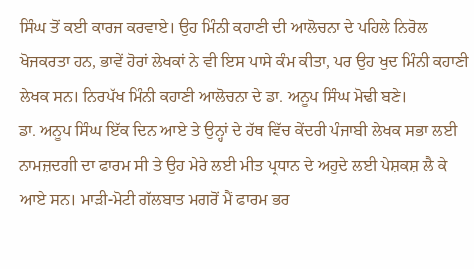ਸਿੰਘ ਤੋਂ ਕਈ ਕਾਰਜ ਕਰਵਾਏ। ਉਹ ਮਿੰਨੀ ਕਹਾਣੀ ਦੀ ਆਲੋਚਨਾ ਦੇ ਪਹਿਲੇ ਨਿਰੋਲ ਖੋਜਕਰਤਾ ਹਨ, ਭਾਵੇਂ ਹੋਰਾਂ ਲੇਖਕਾਂ ਨੇ ਵੀ ਇਸ ਪਾਸੇ ਕੰਮ ਕੀਤਾ, ਪਰ ਉਹ ਖੁਦ ਮਿੰਨੀ ਕਹਾਣੀ ਲੇਖਕ ਸਨ। ਨਿਰਪੱਖ ਮਿੰਨੀ ਕਹਾਣੀ ਆਲੋਚਨਾ ਦੇ ਡਾ. ਅਨੂਪ ਸਿੰਘ ਮੋਢੀ ਬਣੇ।
ਡਾ. ਅਨੂਪ ਸਿੰਘ ਇੱਕ ਦਿਨ ਆਏ ਤੇ ਉਨ੍ਹਾਂ ਦੇ ਹੱਥ ਵਿੱਚ ਕੇਂਦਰੀ ਪੰਜਾਬੀ ਲੇਖਕ ਸਭਾ ਲਈ ਨਾਮਜ਼ਦਗੀ ਦਾ ਫਾਰਮ ਸੀ ਤੇ ਉਹ ਮੇਰੇ ਲਈ ਮੀਤ ਪ੍ਰਧਾਨ ਦੇ ਅਹੁਦੇ ਲਈ ਪੇਸ਼ਕਸ਼ ਲੈ ਕੇ ਆਏ ਸਨ। ਮਾੜੀ-ਮੋਟੀ ਗੱਲਬਾਤ ਮਗਰੋਂ ਮੈਂ ਫਾਰਮ ਭਰ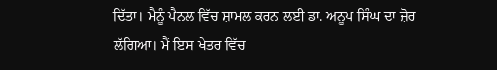ਦਿੱਤਾ। ਮੈਨੂੰ ਪੈਨਲ ਵਿੱਚ ਸ਼ਾਮਲ ਕਰਨ ਲਈ ਡਾ. ਅਨੂਪ ਸਿੰਘ ਦਾ ਜ਼ੋਰ ਲੱਗਿਆ। ਮੈਂ ਇਸ ਖੇਤਰ ਵਿੱਚ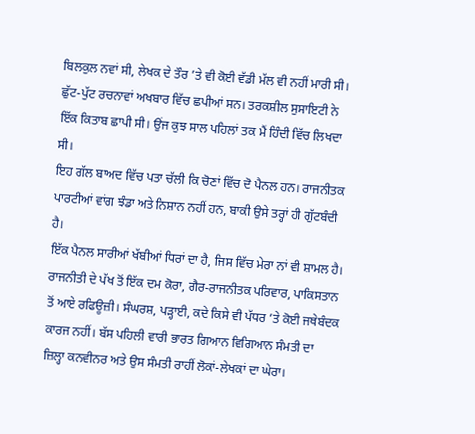ਬਿਲਕੁਲ ਨਵਾਂ ਸੀ, ਲੇਖਕ ਦੇ ਤੌਰ ’ਤੇ ਵੀ ਕੋਈ ਵੱਡੀ ਮੱਲ ਵੀ ਨਹੀਂ ਮਾਰੀ ਸੀ। ਛੁੱਟ-ਪੁੱਟ ਰਚਨਾਵਾਂ ਅਖਬਾਰ ਵਿੱਚ ਛਪੀਆਂ ਸਨ। ਤਰਕਸ਼ੀਲ ਸੁਸਾਇਟੀ ਨੇ ਇੱਕ ਕਿਤਾਬ ਛਾਪੀ ਸੀ। ਉਂਜ ਕੁਝ ਸਾਲ ਪਹਿਲਾਂ ਤਕ ਮੈਂ ਹਿੰਦੀ ਵਿੱਚ ਲਿਖਦਾ ਸੀ।
ਇਹ ਗੱਲ ਬਾਅਦ ਵਿੱਚ ਪਤਾ ਚੱਲੀ ਕਿ ਚੋਣਾਂ ਵਿੱਚ ਦੋ ਪੈਨਲ ਹਨ। ਰਾਜਨੀਤਕ ਪਾਰਟੀਆਂ ਵਾਂਗ ਝੰਡਾ ਅਤੇ ਨਿਸ਼ਾਨ ਨਹੀਂ ਹਨ, ਬਾਕੀ ਉਸੇ ਤਰ੍ਹਾਂ ਹੀ ਗੁੱਟਬੰਦੀ ਹੈ।
ਇੱਕ ਪੈਨਲ ਸਾਰੀਆਂ ਖੱਬੀਆਂ ਧਿਰਾਂ ਦਾ ਹੈ, ਜਿਸ ਵਿੱਚ ਮੇਰਾ ਨਾਂ ਵੀ ਸ਼ਾਮਲ ਹੈ। ਰਾਜਨੀਤੀ ਦੇ ਪੱਖ ਤੋਂ ਇੱਕ ਦਮ ਕੋਰਾ, ਗੈਰ-ਰਾਜਨੀਤਕ ਪਰਿਵਾਰ, ਪਾਕਿਸਤਾਨ ਤੋਂ ਆਏ ਰਫਿਊਜ਼ੀ। ਸੰਘਰਸ਼, ਪੜ੍ਹਾਈ, ਕਦੇ ਕਿਸੇ ਵੀ ਪੱਧਰ ’ਤੇ ਕੋਈ ਜਥੇਬੰਦਕ ਕਾਰਜ ਨਹੀਂ। ਬੱਸ ਪਹਿਲੀ ਵਾਰੀ ਭਾਰਤ ਗਿਆਨ ਵਿਗਿਆਨ ਸੰਮਤੀ ਦਾ ਜ਼ਿਲ੍ਹਾ ਕਨਵੀਨਰ ਅਤੇ ਉਸ ਸੰਮਤੀ ਰਾਹੀਂ ਲੋਕਾਂ-ਲੇਖਕਾਂ ਦਾ ਘੇਰਾ।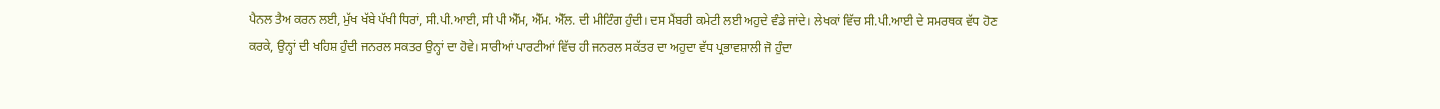ਪੈਨਲ ਤੈਅ ਕਰਨ ਲਈ, ਮੁੱਖ ਖੱਬੇ ਪੱਖੀ ਧਿਰਾਂ, ਸੀ.ਪੀ.ਆਈ, ਸੀ ਪੀ ਐੱਮ, ਐੱਮ. ਐੱਲ. ਦੀ ਮੀਟਿੰਗ ਹੁੰਦੀ। ਦਸ ਮੈਂਬਰੀ ਕਮੇਟੀ ਲਈ ਅਹੁਦੇ ਵੰਡੇ ਜਾਂਦੇ। ਲੇਖਕਾਂ ਵਿੱਚ ਸੀ.ਪੀ.ਆਈ ਦੇ ਸਮਰਥਕ ਵੱਧ ਹੋਣ ਕਰਕੇ, ਉਨ੍ਹਾਂ ਦੀ ਖਹਿਸ਼ ਹੁੰਦੀ ਜਨਰਲ ਸਕਤਰ ਉਨ੍ਹਾਂ ਦਾ ਹੋਵੇ। ਸਾਰੀਆਂ ਪਾਰਟੀਆਂ ਵਿੱਚ ਹੀ ਜਨਰਲ ਸਕੱਤਰ ਦਾ ਅਹੁਦਾ ਵੱਧ ਪ੍ਰਭਾਵਸ਼ਾਲੀ ਜੋ ਹੁੰਦਾ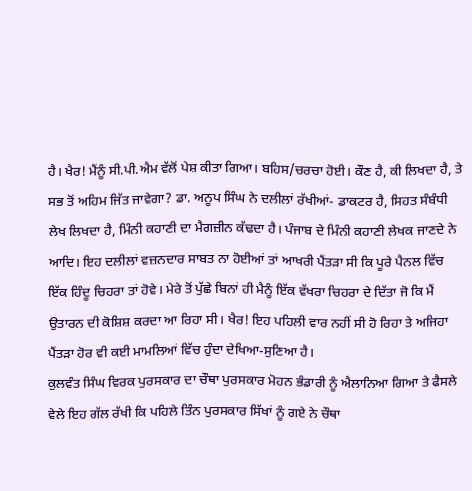ਹੈ। ਖੈਰ! ਮੈਂਨੂੰ ਸੀ.ਪੀ.ਐਮ ਵੱਲੋਂ ਪੇਸ਼ ਕੀਤਾ ਗਿਆ। ਬਹਿਸ/ਚਰਚਾ ਹੋਈ। ਕੌਣ ਹੈ, ਕੀ ਲਿਖਦਾ ਹੈ, ਤੇ ਸਭ ਤੋਂ ਅਹਿਮ ਜਿੱਤ ਜਾਵੇਗਾ? ਡਾ. ਅਨੂਪ ਸਿੰਘ ਨੇ ਦਲੀਲਾਂ ਰੱਖੀਆਂ- ਡਾਕਟਰ ਹੈ, ਸਿਹਤ ਸੰਬੰਧੀ ਲੇਖ ਲਿਖਦਾ ਹੈ, ਮਿੰਨੀ ਕਹਾਣੀ ਦਾ ਮੈਗਜ਼ੀਨ ਕੱਢਦਾ ਹੈ। ਪੰਜਾਬ ਦੇ ਮਿੰਨੀ ਕਹਾਣੀ ਲੇਖਕ ਜਾਣਦੇ ਨੇ ਆਦਿ। ਇਹ ਦਲੀਲਾਂ ਵਜ਼ਨਦਾਰ ਸਾਬਤ ਨਾ ਹੋਈਆਂ ਤਾਂ ਆਖਰੀ ਪੈਂਤੜਾ ਸੀ ਕਿ ਪੂਰੇ ਪੈਨਲ ਵਿੱਚ ਇੱਕ ਹਿੰਦੂ ਚਿਹਰਾ ਤਾਂ ਹੋਵੇ। ਮੇਰੇ ਤੋਂ ਪੁੱਛੇ ਬਿਨਾਂ ਹੀ ਮੈਨੂੰ ਇੱਕ ਵੱਖਰਾ ਚਿਹਰਾ ਦੇ ਦਿੱਤਾ ਜੋ ਕਿ ਮੈਂ ਉਤਾਰਨ ਦੀ ਕੋਸ਼ਿਸ਼ ਕਰਦਾ ਆ ਰਿਹਾ ਸੀ। ਖੈਰ! ਇਹ ਪਹਿਲੀ ਵਾਰ ਨਹੀਂ ਸੀ ਹੋ ਰਿਹਾ ਤੇ ਅਜਿਹਾ ਪੈਂਤੜਾ ਹੋਰ ਵੀ ਕਈ ਮਾਮਲਿਆਂ ਵਿੱਚ ਹੁੰਦਾ ਦੇਖਿਆ-ਸੁਣਿਆ ਹੈ।
ਕੁਲਵੰਤ ਸਿੰਘ ਵਿਰਕ ਪੁਰਸਕਾਰ ਦਾ ਚੌਥਾ ਪੁਰਸਕਾਰ ਮੋਹਨ ਭੰਡਾਰੀ ਨੂੰ ਐਲਾਨਿਆ ਗਿਆ ਤੇ ਫੈਸਲੇ ਵੇਲੇ ਇਹ ਗੱਲ ਰੱਖੀ ਕਿ ਪਹਿਲੇ ਤਿੰਨ ਪੁਰਸਕਾਰ ਸਿੱਖਾਂ ਨੂੰ ਗਏ ਨੇ ਚੌਥਾ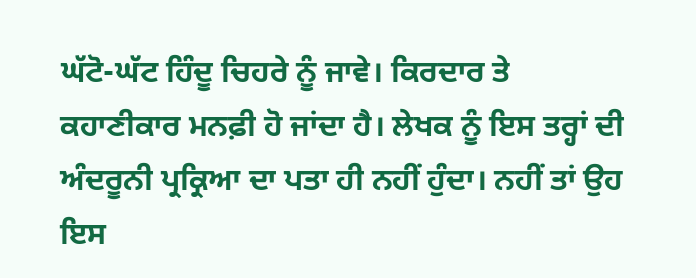ਘੱਟੋ-ਘੱਟ ਹਿੰਦੂ ਚਿਹਰੇ ਨੂੰ ਜਾਵੇ। ਕਿਰਦਾਰ ਤੇ ਕਹਾਣੀਕਾਰ ਮਨਫ਼ੀ ਹੋ ਜਾਂਦਾ ਹੈ। ਲੇਖਕ ਨੂੰ ਇਸ ਤਰ੍ਹਾਂ ਦੀ ਅੰਦਰੂਨੀ ਪ੍ਰਕ੍ਰਿਆ ਦਾ ਪਤਾ ਹੀ ਨਹੀਂ ਹੁੰਦਾ। ਨਹੀਂ ਤਾਂ ਉਹ ਇਸ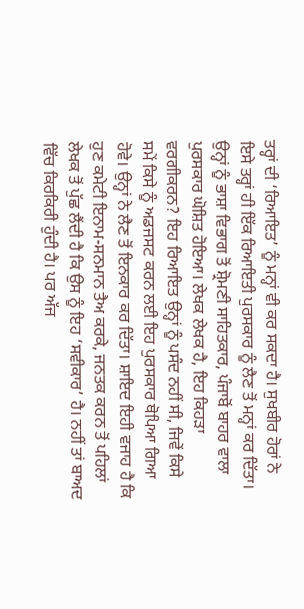ਤਰ੍ਹਾਂ ਦੀ ‘ਰਿਆਇਤ’ ਨੂੰ ਮਨ੍ਹਾਂ ਵੀ ਕਰ ਸਕਦਾ ਹੈ। ਸੁਖਬੀਰ ਹੋਰਾਂ ਨੇ ਇਸੇ ਤਰ੍ਹਾਂ ਹੀ ਇੱਕ ਰਿਆਇਤੀ ਪੁਰਸਕਾਰ ਨੂੰ ਲੈਣ ਤੋਂ ਮਨ੍ਹਾਂ ਕਰ ਦਿੱਤਾ। ਉਨ੍ਹਾਂ ਨੂੰ ਭਾਸ਼ਾ ਵਿਭਾਗ ਤੋਂ ਸ਼੍ਰੋਮਣੀ ਸਾਹਿਤਕਾਰ, ਪੰਜਾਬੋਂ ਬਾਹਰ ਵਾਲਾ ਪੁਰਸਕਾਰ ਘੋਸ਼ਿਤ ਹੋਇਆ। ਲੇਖਕ ਲੇਖਕ ਹੈ, ਇਹ ਕਿਹੜਾ ਵਰਗੀਕਰਨ? ਇਹ ਰਿਆਇਤ ਉਨ੍ਹਾਂ ਨੂੰ ਪਸੰਦ ਨਹੀਂ ਸੀ, ਜਿਵੇਂ ਕਿਸੇ ਸਮੇਂ ਕਿਸੇ ਨੂੰ ਅਡਜਸਟ ਕਰਨ ਲਈ ਇਹ ਪੁਰਸਕਾਰ ਥੋਪਿਆ ਗਿਆ ਹੋਵੇ। ਉਨ੍ਹਾਂ ਨੇ ਲੈਣ ਤੋਂ ਇਨਕਾਰ ਕਰ ਦਿੱਤਾ। ਸ਼ਾਇਦ ਇਹੀ ਵਜਾਹ ਹੈ ਕਿ ਹੁਣ ਕਮੇਟੀ ਇਨਾਮ-ਸਨਮਾਨ ਤੈਅ ਕਰਕੇ, ਜਨਤਕ ਕਰਨ ਤੋਂ ਪਹਿਲਾਂ ਲੇਖਕ ਤੋਂ ਪੁੱਛ ਲੈਂਦੀ ਹੈ ਕਿ ਉਸ ਨੂੰ ਇਹ ‘ਸਵੀਕਾਰ’ ਹੈ। ਨਹੀਂ ਤਾਂ ਬਾਅਦ ਵਿੱਚ ਕਿਰਕਿਰੀ ਹੁੰਦੀ ਹੈ। ਪਰ ਅੱਜ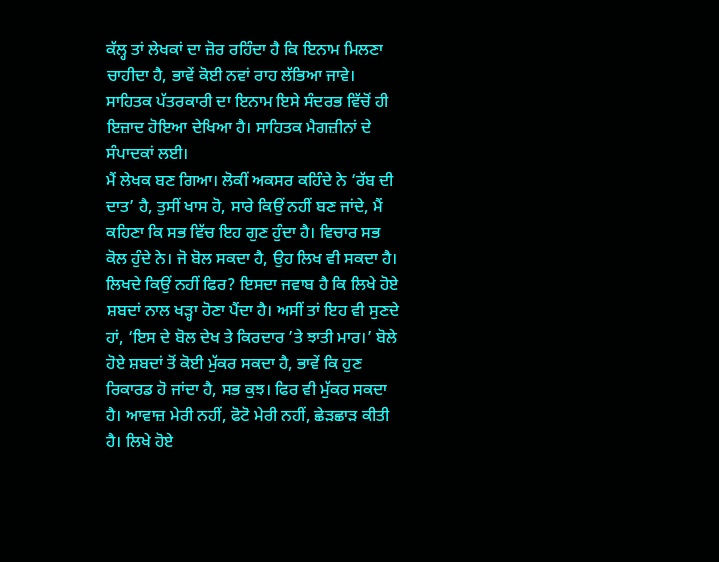ਕੱਲ੍ਹ ਤਾਂ ਲੇਖਕਾਂ ਦਾ ਜ਼ੋਰ ਰਹਿੰਦਾ ਹੈ ਕਿ ਇਨਾਮ ਮਿਲਣਾ ਚਾਹੀਦਾ ਹੈ, ਭਾਵੇਂ ਕੋਈ ਨਵਾਂ ਰਾਹ ਲੱਭਿਆ ਜਾਵੇ। ਸਾਹਿਤਕ ਪੱਤਰਕਾਰੀ ਦਾ ਇਨਾਮ ਇਸੇ ਸੰਦਰਭ ਵਿੱਚੋਂ ਹੀ ਇਜ਼ਾਦ ਹੋਇਆ ਦੇਖਿਆ ਹੈ। ਸਾਹਿਤਕ ਮੈਗਜ਼ੀਨਾਂ ਦੇ ਸੰਪਾਦਕਾਂ ਲਈ।
ਮੈਂ ਲੇਖਕ ਬਣ ਗਿਆ। ਲੋਕੀਂ ਅਕਸਰ ਕਹਿੰਦੇ ਨੇ ‘ਰੱਬ ਦੀ ਦਾਤ’ ਹੈ, ਤੁਸੀਂ ਖਾਸ ਹੋ, ਸਾਰੇ ਕਿਉਂ ਨਹੀਂ ਬਣ ਜਾਂਦੇ, ਮੈਂ ਕਹਿਣਾ ਕਿ ਸਭ ਵਿੱਚ ਇਹ ਗੁਣ ਹੁੰਦਾ ਹੈ। ਵਿਚਾਰ ਸਭ ਕੋਲ ਹੁੰਦੇ ਨੇ। ਜੋ ਬੋਲ ਸਕਦਾ ਹੈ, ਉਹ ਲਿਖ ਵੀ ਸਕਦਾ ਹੈ। ਲਿਖਦੇ ਕਿਉਂ ਨਹੀਂ ਫਿਰ? ਇਸਦਾ ਜਵਾਬ ਹੈ ਕਿ ਲਿਖੇ ਹੋਏ ਸ਼ਬਦਾਂ ਨਾਲ ਖੜ੍ਹਾ ਹੋਣਾ ਪੈਂਦਾ ਹੈ। ਅਸੀਂ ਤਾਂ ਇਹ ਵੀ ਸੁਣਦੇ ਹਾਂ, ‘ਇਸ ਦੇ ਬੋਲ ਦੇਖ ਤੇ ਕਿਰਦਾਰ ’ਤੇ ਝਾਤੀ ਮਾਰ।’ ਬੋਲੇ ਹੋਏ ਸ਼ਬਦਾਂ ਤੋਂ ਕੋਈ ਮੁੱਕਰ ਸਕਦਾ ਹੈ, ਭਾਵੇਂ ਕਿ ਹੁਣ ਰਿਕਾਰਡ ਹੋ ਜਾਂਦਾ ਹੈ, ਸਭ ਕੁਝ। ਫਿਰ ਵੀ ਮੁੱਕਰ ਸਕਦਾ ਹੈ। ਆਵਾਜ਼ ਮੇਰੀ ਨਹੀਂ, ਫੋਟੋ ਮੇਰੀ ਨਹੀਂ, ਛੇੜਛਾੜ ਕੀਤੀ ਹੈ। ਲਿਖੇ ਹੋਏ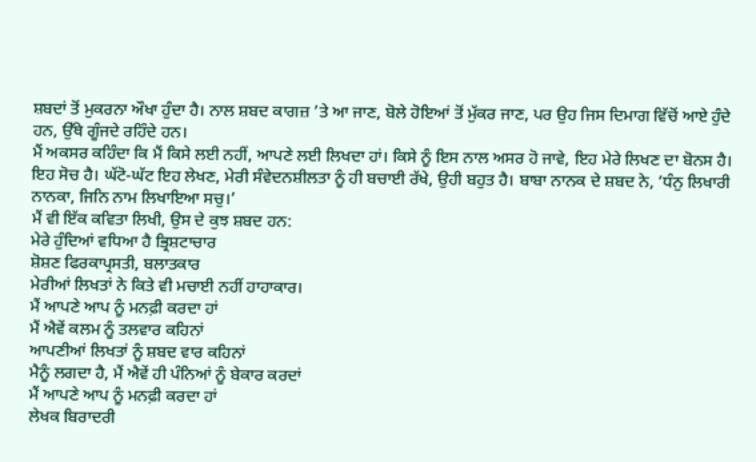ਸ਼ਬਦਾਂ ਤੋਂ ਮੁਕਰਨਾ ਔਖਾ ਹੁੰਦਾ ਹੈ। ਨਾਲ ਸ਼ਬਦ ਕਾਗਜ਼ ’ਤੇ ਆ ਜਾਣ, ਬੋਲੇ ਹੋਇਆਂ ਤੋਂ ਮੁੱਕਰ ਜਾਣ, ਪਰ ਉਹ ਜਿਸ ਦਿਮਾਗ ਵਿੱਚੋਂ ਆਏ ਹੁੰਦੇ ਹਨ, ਉੱਥੇ ਗੂੰਜਦੇ ਰਹਿੰਦੇ ਹਨ।
ਮੈਂ ਅਕਸਰ ਕਹਿੰਦਾ ਕਿ ਮੈਂ ਕਿਸੇ ਲਈ ਨਹੀਂ, ਆਪਣੇ ਲਈ ਲਿਖਦਾ ਹਾਂ। ਕਿਸੇ ਨੂੰ ਇਸ ਨਾਲ ਅਸਰ ਹੋ ਜਾਵੇ, ਇਹ ਮੇਰੇ ਲਿਖਣ ਦਾ ਬੋਨਸ ਹੈ। ਇਹ ਸੋਚ ਹੈ। ਘੱਟੋ-ਘੱਟ ਇਹ ਲੇਖਣ, ਮੇਰੀ ਸੰਵੇਦਨਸ਼ੀਲਤਾ ਨੂੰ ਹੀ ਬਚਾਈ ਰੱਖੇ, ਉਹੀ ਬਹੁਤ ਹੈ। ਬਾਬਾ ਨਾਨਕ ਦੇ ਸ਼ਬਦ ਨੇ, ‘ਧੰਨੁ ਲਿਖਾਰੀ ਨਾਨਕਾ, ਜਿਨਿ ਨਾਮ ਲਿਖਾਇਆ ਸਚੁ।’
ਮੈਂ ਵੀ ਇੱਕ ਕਵਿਤਾ ਲਿਖੀ, ਉਸ ਦੇ ਕੁਝ ਸ਼ਬਦ ਹਨ:
ਮੇਰੇ ਹੁੰਦਿਆਂ ਵਧਿਆ ਹੈ ਭ੍ਰਿਸ਼ਟਾਚਾਰ
ਸ਼ੋਸ਼ਣ ਫਿਰਕਾਪ੍ਰਸਤੀ, ਬਲਾਤਕਾਰ
ਮੇਰੀਆਂ ਲਿਖਤਾਂ ਨੇ ਕਿਤੇ ਵੀ ਮਚਾਈ ਨਹੀਂ ਹਾਹਾਕਾਰ।
ਮੈਂ ਆਪਣੇ ਆਪ ਨੂੰ ਮਨਫ਼ੀ ਕਰਦਾ ਹਾਂ
ਮੈਂ ਐਵੇਂ ਕਲਮ ਨੂੰ ਤਲਵਾਰ ਕਹਿਨਾਂ
ਆਪਣੀਆਂ ਲਿਖਤਾਂ ਨੂੰ ਸ਼ਬਦ ਵਾਰ ਕਹਿਨਾਂ
ਮੈਨੂੰ ਲਗਦਾ ਹੈ, ਮੈਂ ਐਵੇਂ ਹੀ ਪੰਨਿਆਂ ਨੂੰ ਬੇਕਾਰ ਕਰਦਾਂ
ਮੈਂ ਆਪਣੇ ਆਪ ਨੂੰ ਮਨਫ਼ੀ ਕਰਦਾ ਹਾਂ
ਲੇਖਕ ਬਿਰਾਦਰੀ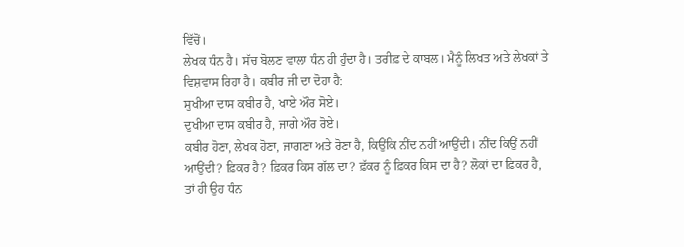ਵਿੱਚੋਂ।
ਲੇਖਕ ਧੰਨ ਹੈ। ਸੱਚ ਬੋਲਣ ਵਾਲਾ ਧੰਨ ਹੀ ਹੁੰਦਾ ਹੈ। ਤਰੀਫ਼ ਦੇ ਕਾਬਲ। ਮੈਨੂੰ ਲਿਖਤ ਅਤੇ ਲੇਖਕਾਂ ਤੇ ਵਿਸ਼ਵਾਸ ਰਿਹਾ ਹੈ। ਕਬੀਰ ਜੀ ਦਾ ਦੋਹਾ ਹੈ:
ਸੁਖੀਆ ਦਾਸ ਕਬੀਰ ਹੈ, ਖਾਏ ਔਰ ਸੋਏ।
ਦੁਖੀਆ ਦਾਸ ਕਬੀਰ ਹੈ, ਜਾਗੇ ਔਰ ਰੋਏ।
ਕਬੀਰ ਹੋਣਾ, ਲੇਖਕ ਹੋਣਾ, ਜਾਗਣਾ ਅਤੇ ਰੋਣਾ ਹੈ, ਕਿਉਂਕਿ ਨੀਂਦ ਨਹੀਂ ਆਉਂਦੀ। ਨੀਂਦ ਕਿਉਂ ਨਹੀਂ ਆਉਂਦੀ? ਫ਼ਿਕਰ ਹੈ? ਫ਼ਿਕਰ ਕਿਸ ਗੱਲ ਦਾ? ਫ਼ੱਕਰ ਨੂੰ ਫ਼ਿਕਰ ਕਿਸ ਦਾ ਹੈ? ਲੋਕਾਂ ਦਾ ਫ਼ਿਕਰ ਹੈ, ਤਾਂ ਹੀ ਉਹ ਧੰਨ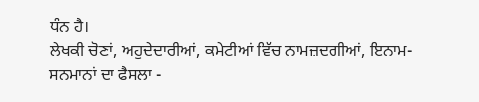ਧੰਨ ਹੈ।
ਲੇਖਕੀ ਚੋਣਾਂ, ਅਹੁਦੇਦਾਰੀਆਂ, ਕਮੇਟੀਆਂ ਵਿੱਚ ਨਾਮਜ਼ਦਗੀਆਂ, ਇਨਾਮ-ਸਨਮਾਨਾਂ ਦਾ ਫੈਸਲਾ -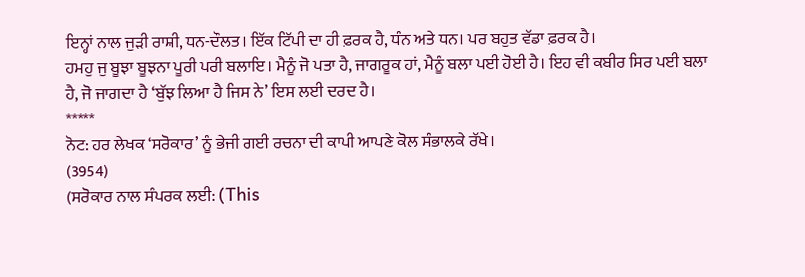ਇਨ੍ਹਾਂ ਨਾਲ ਜੁੜੀ ਰਾਸ਼ੀ, ਧਨ-ਦੌਲਤ। ਇੱਕ ਟਿੱਪੀ ਦਾ ਹੀ ਫ਼ਰਕ ਹੈ, ਧੰਨ ਅਤੇ ਧਨ। ਪਰ ਬਹੁਤ ਵੱਡਾ ਫ਼ਰਕ ਹੈ।
ਹਮਹੁ ਜੁ ਬੂਝਾ ਬੂਝਨਾ ਪੂਰੀ ਪਰੀ ਬਲਾਇ। ਮੈਨੂੰ ਜੋ ਪਤਾ ਹੈ, ਜਾਗਰੂਕ ਹਾਂ, ਮੈਨੂੰ ਬਲਾ ਪਈ ਹੋਈ ਹੈ। ਇਹ ਵੀ ਕਬੀਰ ਸਿਰ ਪਈ ਬਲਾ ਹੈ, ਜੋ ਜਾਗਦਾ ਹੈ ‘ਬੁੱਝ ਲਿਆ ਹੈ ਜਿਸ ਨੇ’ ਇਸ ਲਈ ਦਰਦ ਹੈ।
*****
ਨੋਟ: ਹਰ ਲੇਖਕ ‘ਸਰੋਕਾਰ’ ਨੂੰ ਭੇਜੀ ਗਈ ਰਚਨਾ ਦੀ ਕਾਪੀ ਆਪਣੇ ਕੋਲ ਸੰਭਾਲਕੇ ਰੱਖੇ।
(3954)
(ਸਰੋਕਾਰ ਨਾਲ ਸੰਪਰਕ ਲਈ: (This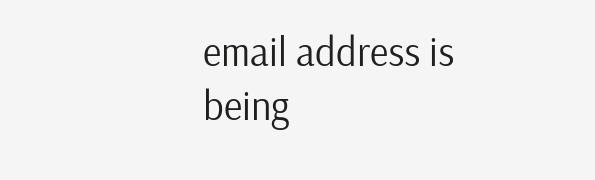email address is being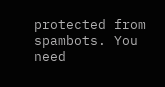protected from spambots. You need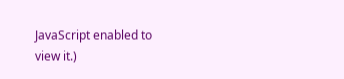JavaScript enabled to view it.)